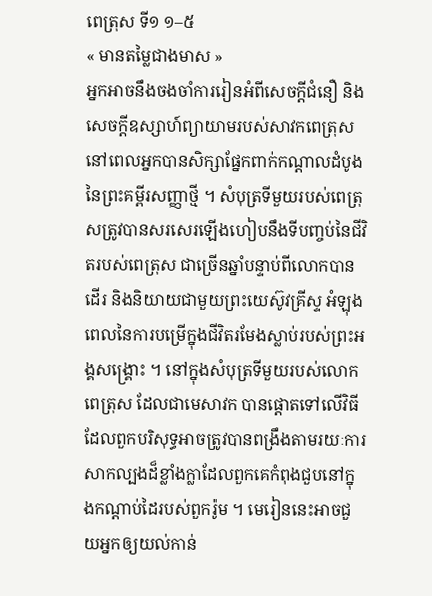ពេត្រុស ទី១ ១–៥
« មានតម្លៃជាងមាស »
អ្នកអាចនឹងចងចាំការរៀនអំពីសេចក្តីជំនឿ និងសេចក្ដីឧស្សាហ៍ព្យាយាមរបស់សាវកពេត្រុស នៅពេលអ្នកបានសិក្សាផ្នែកពាក់កណ្តាលដំបូងនៃព្រះគម្ពីរសញ្ញាថ្មី ។ សំបុត្រទីមួយរបស់ពេត្រុសត្រូវបានសរសេរឡើងហៀបនឹងទីបញ្ចប់នៃជីវិតរបស់ពេត្រុស ជាច្រើនឆ្នាំបន្ទាប់ពីលោកបានដើរ និងនិយាយជាមួយព្រះយេស៊ូវគ្រីស្ទ អំឡុងពេលនៃការបម្រើក្នុងជីវិតរមែងស្លាប់របស់ព្រះអង្គសង្គ្រោះ ។ នៅក្នុងសំបុត្រទីមួយរបស់លោក ពេត្រុស ដែលជាមេសាវក បានផ្តោតទៅលើវិធីដែលពួកបរិសុទ្ធអាចត្រូវបានពង្រឹងតាមរយៈការសាកល្បងដ៏ខ្លាំងក្លាដែលពួកគេកំពុងជួបនៅក្នុងកណ្តាប់ដៃរបស់ពួករ៉ូម ។ មេរៀននេះអាចជួយអ្នកឲ្យយល់កាន់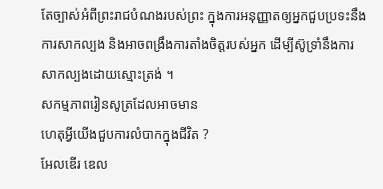តែច្បាស់អំពីព្រះរាជបំណងរបស់ព្រះ ក្នុងការអនុញ្ញាតឲ្យអ្នកជួបប្រទះនឹងការសាកល្បង និងអាចពង្រឹងការតាំងចិត្តរបស់អ្នក ដើម្បីស៊ូទ្រាំនឹងការសាកល្បងដោយស្មោះត្រង់ ។
សកម្មភាពរៀនសូត្រដែលអាចមាន
ហេតុអ្វីយើងជួបការលំបាកក្នុងជីវិត ?
អែលឌើរ ឌេល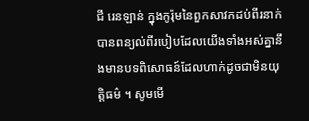ជី រេនឡាន់ ក្នុងកូរ៉ុមនៃពួកសាវកដប់ពីរនាក់បានពន្យល់ពីរបៀបដែលយើងទាំងអស់គ្នានឹងមានបទពិសោធន៍ដែលហាក់ដូចជាមិនយុត្តិធម៌ ។ សូមមើ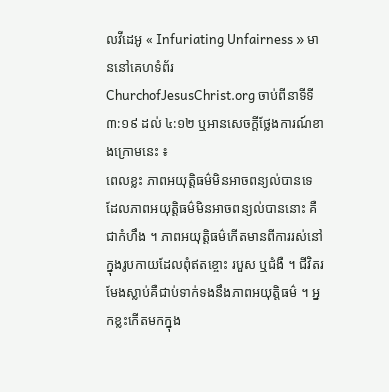លវីដេអូ « Infuriating Unfairness » មាននៅគេហទំព័រ ChurchofJesusChrist.org ចាប់ពីនាទីទី ៣:១៩ ដល់ ៤:១២ ឬអានសេចក្ដីថ្លែងការណ៍ខាងក្រោមនេះ ៖
ពេលខ្លះ ភាពអយុត្តិធម៌មិនអាចពន្យល់បានទេ ដែលភាពអយុត្តិធម៌មិនអាចពន្យល់បាននោះ គឺជាកំហឹង ។ ភាពអយុត្តិធម៌កើតមានពីការរស់នៅក្នុងរូបកាយដែលពុំឥតខ្ចោះ របួស ឬជំងឺ ។ ជីវិតរមែងស្លាប់គឺជាប់ទាក់ទងនឹងភាពអយុត្តិធម៌ ។ អ្នកខ្លះកើតមកក្នុង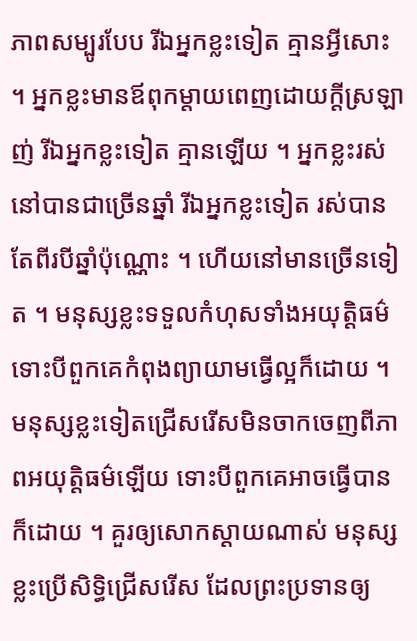ភាពសម្បូរបែប រីឯអ្នកខ្លះទៀត គ្មានអ្វីសោះ ។ អ្នកខ្លះមានឪពុកម្តាយពេញដោយក្តីស្រឡាញ់ រីឯអ្នកខ្លះទៀត គ្មានឡើយ ។ អ្នកខ្លះរស់នៅបានជាច្រើនឆ្នាំ រីឯអ្នកខ្លះទៀត រស់បានតែពីរបីឆ្នាំប៉ុណ្ណោះ ។ ហើយនៅមានច្រើនទៀត ។ មនុស្សខ្លះទទួលកំហុសទាំងអយុត្តិធម៌ ទោះបីពួកគេកំពុងព្យាយាមធ្វើល្អក៏ដោយ ។ មនុស្សខ្លះទៀតជ្រើសរើសមិនចាកចេញពីភាពអយុត្តិធម៌ឡើយ ទោះបីពួកគេអាចធ្វើបានក៏ដោយ ។ គួរឲ្យសោកស្តាយណាស់ មនុស្សខ្លះប្រើសិទ្ធិជ្រើសរើស ដែលព្រះប្រទានឲ្យ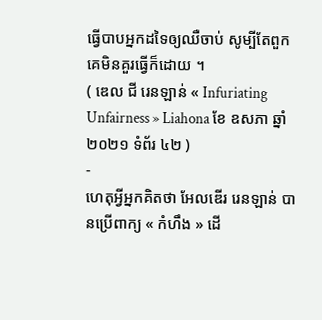ធ្វើបាបអ្នកដទៃឲ្យឈឺចាប់ សូម្បីតែពួកគេមិនគួរធ្វើក៏ដោយ ។
( ឌេល ជី រេនឡាន់ « Infuriating Unfairness » Liahona ខែ ឧសភា ឆ្នាំ ២០២១ ទំព័រ ៤២ )
-
ហេតុអ្វីអ្នកគិតថា អែលឌើរ រេនឡាន់ បានប្រើពាក្យ « កំហឹង » ដើ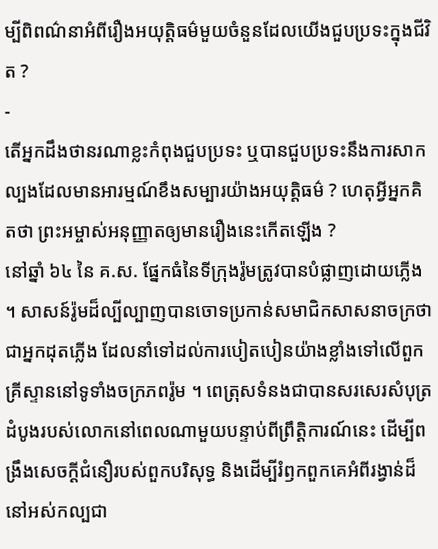ម្បីពិពណ៌នាអំពីរឿងអយុត្តិធម៌មួយចំនួនដែលយើងជួបប្រទះក្នុងជីវិត ?
-
តើអ្នកដឹងថានរណាខ្លះកំពុងជួបប្រទះ ឬបានជួបប្រទះនឹងការសាកល្បងដែលមានអារម្មណ៍ខឹងសម្បារយ៉ាងអយុត្តិធម៌ ? ហេតុអ្វីអ្នកគិតថា ព្រះអម្ចាស់អនុញ្ញាតឲ្យមានរឿងនេះកើតឡើង ?
នៅឆ្នាំ ៦៤ នៃ គ.ស. ផ្នែកធំនៃទីក្រុងរ៉ូមត្រូវបានបំផ្លាញដោយភ្លើង ។ សាសន៍រ៉ូមដ៏ល្បីល្បាញបានចោទប្រកាន់សមាជិកសាសនាចក្រថា ជាអ្នកដុតភ្លើង ដែលនាំទៅដល់ការបៀតបៀនយ៉ាងខ្លាំងទៅលើពួកគ្រីស្ទាននៅទូទាំងចក្រភពរ៉ូម ។ ពេត្រុសទំនងជាបានសរសេរសំបុត្រដំបូងរបស់លោកនៅពេលណាមួយបន្ទាប់ពីព្រឹត្តិការណ៍នេះ ដើម្បីពង្រឹងសេចក្ដីជំនឿរបស់ពួកបរិសុទ្ធ និងដើម្បីរំឭកពួកគេអំពីរង្វាន់ដ៏នៅអស់កល្បជា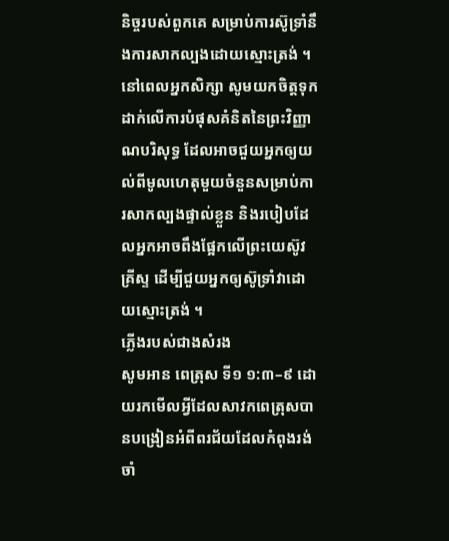និច្ចរបស់ពួកគេ សម្រាប់ការស៊ូទ្រាំនឹងការសាកល្បងដោយស្មោះត្រង់ ។ នៅពេលអ្នកសិក្សា សូមយកចិត្តទុកដាក់លើការបំផុសគំនិតនៃព្រះវិញ្ញាណបរិសុទ្ធ ដែលអាចជួយអ្នកឲ្យយល់ពីមូលហេតុមួយចំនួនសម្រាប់ការសាកល្បងផ្ទាល់ខ្លួន និងរបៀបដែលអ្នកអាចពឹងផ្អែកលើព្រះយេស៊ូវគ្រីស្ទ ដើម្បីជួយអ្នកឲ្យស៊ូទ្រាំវាដោយស្មោះត្រង់ ។
ភ្លើងរបស់ជាងសំរង
សូមអាន ពេត្រុស ទី១ ១:៣–៩ ដោយរកមើលអ្វីដែលសាវកពេត្រុសបានបង្រៀនអំពីពរជ័យដែលកំពុងរង់ចាំ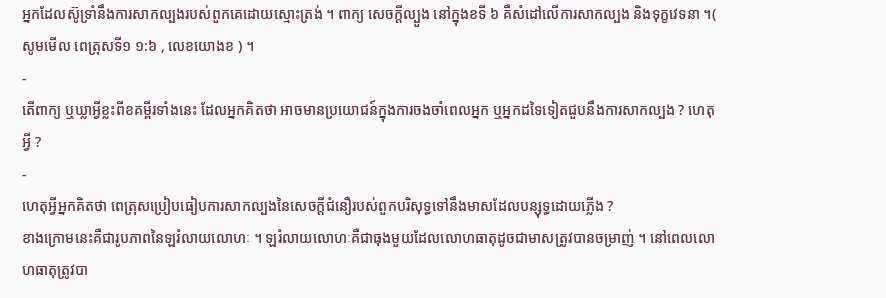អ្នកដែលស៊ូទ្រាំនឹងការសាកល្បងរបស់ពួកគេដោយស្មោះត្រង់ ។ ពាក្យ សេចក្តីល្បួង នៅក្នុងខទី ៦ គឺសំដៅលើការសាកល្បង និងទុក្ខវេទនា ។( សូមមើល ពេត្រុសទី១ ១:៦ , លេខយោងខ ) ។
-
តើពាក្យ ឬឃ្លាអ្វីខ្លះពីខគម្ពីរទាំងនេះ ដែលអ្នកគិតថា អាចមានប្រយោជន៍ក្នុងការចងចាំពេលអ្នក ឬអ្នកដទៃទៀតជួបនឹងការសាកល្បង ? ហេតុអ្វី ?
-
ហេតុអ្វីអ្នកគិតថា ពេត្រុសប្រៀបធៀបការសាកល្បងនៃសេចក្តីជំនឿរបស់ពួកបរិសុទ្ធទៅនឹងមាសដែលបន្សុទ្ធដោយភ្លើង ?
ខាងក្រោមនេះគឺជារូបភាពនៃឡរំលាយលោហៈ ។ ឡរំលាយលោហៈគឺជាធុងមួយដែលលោហធាតុដូចជាមាសត្រូវបានចម្រាញ់ ។ នៅពេលលោហធាតុត្រូវបា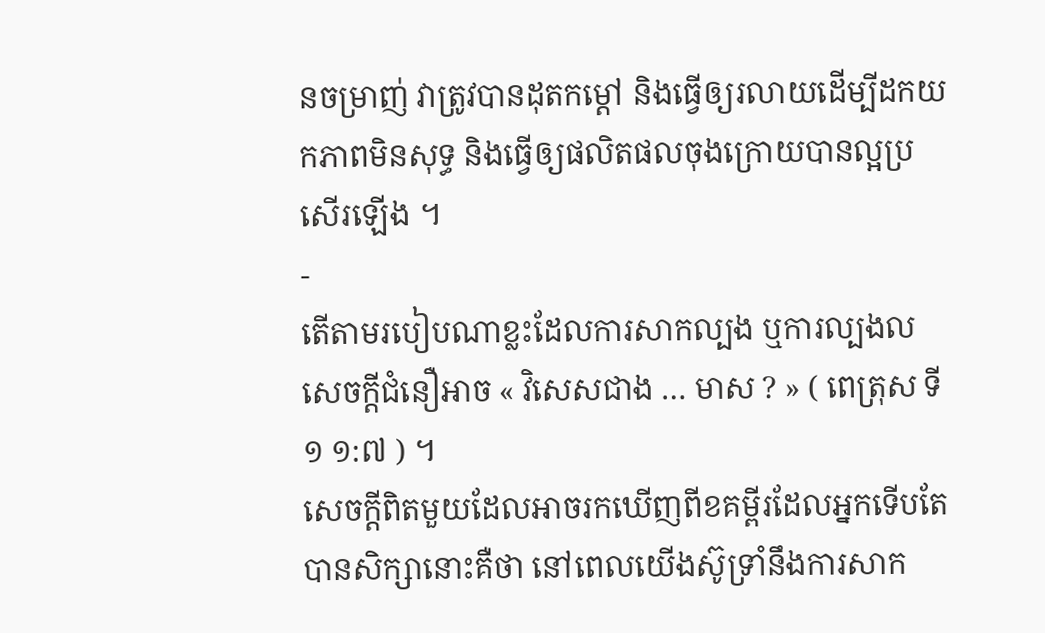នចម្រាញ់ វាត្រូវបានដុតកម្តៅ និងធ្វើឲ្យរលាយដើម្បីដកយកភាពមិនសុទ្ធ និងធ្វើឲ្យផលិតផលចុងក្រោយបានល្អប្រសើរឡើង ។
-
តើតាមរបៀបណាខ្លះដែលការសាកល្បង ឬការល្បងលសេចក្តីជំនឿអាច « វិសេសជាង … មាស ? » ( ពេត្រុស ទី១ ១:៧ ) ។
សេចក្តីពិតមួយដែលអាចរកឃើញពីខគម្ពីរដែលអ្នកទើបតែបានសិក្សានោះគឺថា នៅពេលយើងស៊ូទ្រាំនឹងការសាក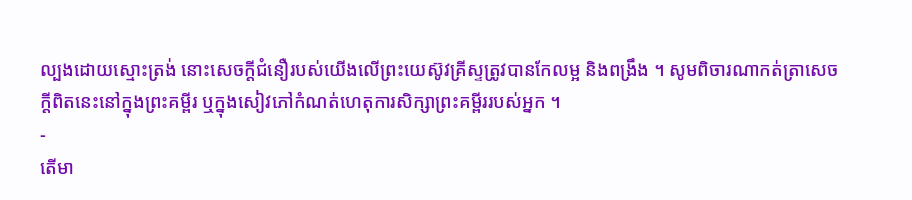ល្បងដោយស្មោះត្រង់ នោះសេចក្តីជំនឿរបស់យើងលើព្រះយេស៊ូវគ្រីស្ទត្រូវបានកែលម្អ និងពង្រឹង ។ សូមពិចារណាកត់ត្រាសេចក្ដីពិតនេះនៅក្នុងព្រះគម្ពីរ ឬក្នុងសៀវភៅកំណត់ហេតុការសិក្សាព្រះគម្ពីររបស់អ្នក ។
-
តើមា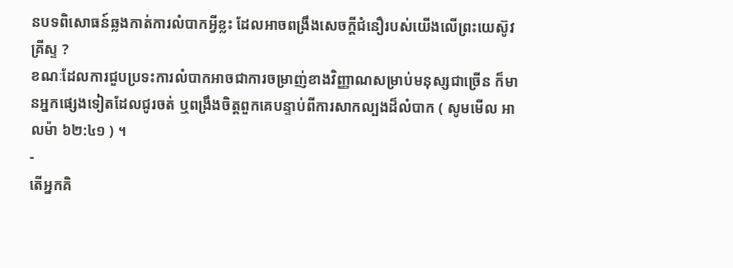នបទពិសោធន៍ឆ្លងកាត់ការលំបាកអ្វីខ្លះ ដែលអាចពង្រឹងសេចក្តីជំនឿរបស់យើងលើព្រះយេស៊ូវគ្រីស្ទ ?
ខណៈដែលការជួបប្រទះការលំបាកអាចជាការចម្រាញ់ខាងវិញ្ញាណសម្រាប់មនុស្សជាច្រើន ក៏មានអ្នកផ្សេងទៀតដែលជូរចត់ ឬពង្រឹងចិត្តពួកគេបន្ទាប់ពីការសាកល្បងដ៏លំបាក ( សូមមើល អាលម៉ា ៦២:៤១ ) ។
-
តើអ្នកគិ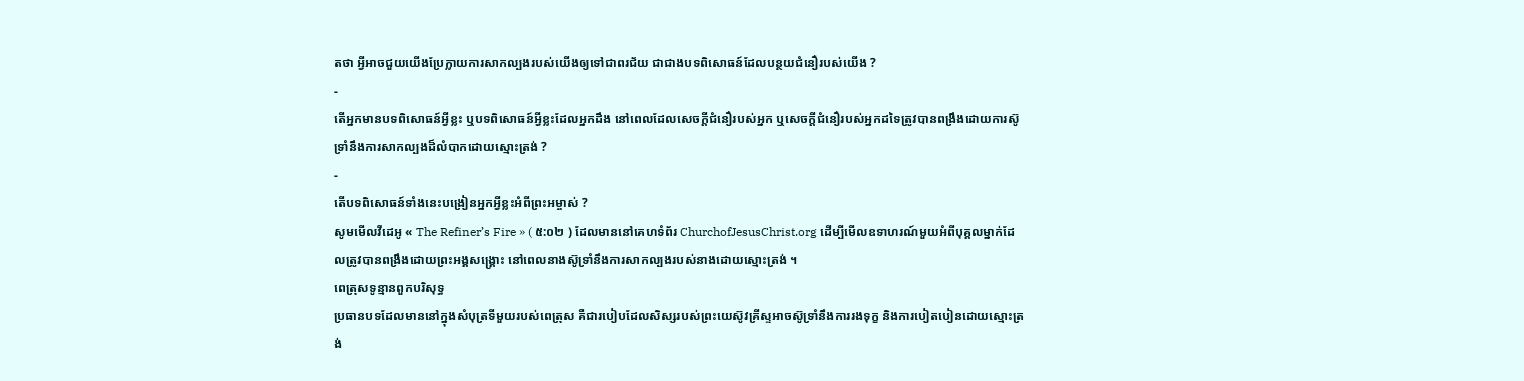តថា អ្វីអាចជួយយើងប្រែក្លាយការសាកល្បងរបស់យើងឲ្យទៅជាពរជ័យ ជាជាងបទពិសោធន៍ដែលបន្ថយជំនឿរបស់យើង ?
-
តើអ្នកមានបទពិសោធន៍អ្វីខ្លះ ឬបទពិសោធន៍អ្វីខ្លះដែលអ្នកដឹង នៅពេលដែលសេចក្ដីជំនឿរបស់អ្នក ឬសេចក្ដីជំនឿរបស់អ្នកដទៃត្រូវបានពង្រឹងដោយការស៊ូទ្រាំនឹងការសាកល្បងដ៏លំបាកដោយស្មោះត្រង់ ?
-
តើបទពិសោធន៍ទាំងនេះបង្រៀនអ្នកអ្វីខ្លះអំពីព្រះអម្ចាស់ ?
សូមមើលវីដេអូ « The Refiner’s Fire » ( ៥:០២ ) ដែលមាននៅគេហទំព័រ ChurchofJesusChrist.org ដើម្បីមើលឧទាហរណ៍មួយអំពីបុគ្គលម្នាក់ដែលត្រូវបានពង្រឹងដោយព្រះអង្គសង្គ្រោះ នៅពេលនាងស៊ូទ្រាំនឹងការសាកល្បងរបស់នាងដោយស្មោះត្រង់ ។
ពេត្រុសទូន្មានពួកបរិសុទ្ធ
ប្រធានបទដែលមាននៅក្នុងសំបុត្រទីមួយរបស់ពេត្រុស គឺជារបៀបដែលសិស្សរបស់ព្រះយេស៊ូវគ្រីស្ទអាចស៊ូទ្រាំនឹងការរងទុក្ខ និងការបៀតបៀនដោយស្មោះត្រង់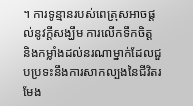។ ការទូន្មានរបស់ពេត្រុសអាចផ្តល់នូវក្តីសង្ឃឹម ការលើកទឹកចិត្ត និងកម្លាំងដល់នរណាម្នាក់ដែលជួបប្រទះនឹងការសាកល្បងនៃជីវិតរមែង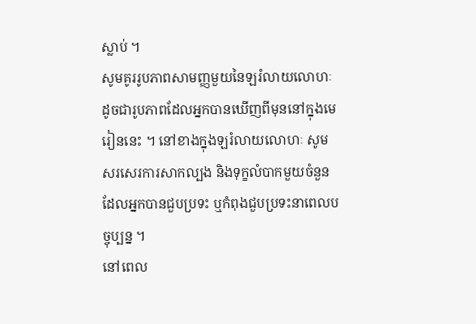ស្លាប់ ។
សូមគូររូបភាពសាមញ្ញមួយនៃឡរំលាយលោហៈ ដូចជារូបភាពដែលអ្នកបានឃើញពីមុននៅក្នុងមេរៀននេះ ។ នៅខាងក្នុងឡរំលាយលោហៈ សូមសរសេរការសាកល្បង និងទុក្ខលំបាកមួយចំនួនដែលអ្នកបានជួបប្រទះ ឬកំពុងជួបប្រទះនាពេលបច្ចុប្បន្ន ។
នៅពេល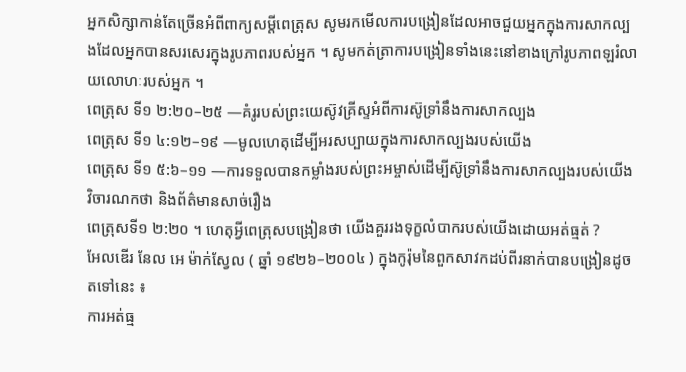អ្នកសិក្សាកាន់តែច្រើនអំពីពាក្យសម្តីពេត្រុស សូមរកមើលការបង្រៀនដែលអាចជួយអ្នកក្នុងការសាកល្បងដែលអ្នកបានសរសេរក្នុងរូបភាពរបស់អ្នក ។ សូមកត់ត្រាការបង្រៀនទាំងនេះនៅខាងក្រៅរូបភាពឡរំលាយលោហៈរបស់អ្នក ។
ពេត្រុស ទី១ ២:២០–២៥ —គំរូរបស់ព្រះយេស៊ូវគ្រីស្ទអំពីការស៊ូទ្រាំនឹងការសាកល្បង
ពេត្រុស ទី១ ៤:១២–១៩ —មូលហេតុដើម្បីអរសប្បាយក្នុងការសាកល្បងរបស់យើង
ពេត្រុស ទី១ ៥:៦–១១ —ការទទួលបានកម្លាំងរបស់ព្រះអម្ចាស់ដើម្បីស៊ូទ្រាំនឹងការសាកល្បងរបស់យើង
វិចារណកថា និងព័ត៌មានសាច់រឿង
ពេត្រុសទី១ ២:២០ ។ ហេតុអ្វីពេត្រុសបង្រៀនថា យើងគួររងទុក្ខលំបាករបស់យើងដោយអត់ធ្មត់ ?
អែលឌើរ នែល អេ ម៉ាក់ស្វែល ( ឆ្នាំ ១៩២៦–២០០៤ ) ក្នុងកូរ៉ុមនៃពួកសាវកដប់ពីរនាក់បានបង្រៀនដូចតទៅនេះ ៖
ការអត់ធ្ម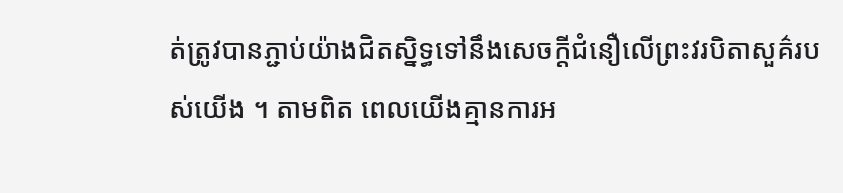ត់ត្រូវបានភ្ជាប់យ៉ាងជិតស្និទ្ធទៅនឹងសេចក្តីជំនឿលើព្រះវរបិតាសួគ៌របស់យើង ។ តាមពិត ពេលយើងគ្មានការអ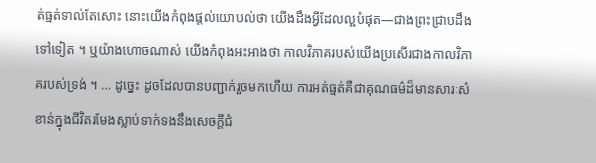ត់ធ្មត់ទាល់តែសោះ នោះយើងកំពុងផ្ដល់យោបល់ថា យើងដឹងអ្វីដែលល្អបំផុត—ជាងព្រះជ្រាបដឹងទៅទៀត ។ ឬយ៉ាងហោចណាស់ យើងកំពុងអះអាងថា កាលវិភាគរបស់យើងប្រសើរជាងកាលវិភាគរបស់ទ្រង់ ។ … ដូច្នេះ ដូចដែលបានបញ្ជាក់រួចមកហើយ ការអត់ធ្មត់គឺជាគុណធម៌ដ៏មានសារៈសំខាន់ក្នុងជីវិតរមែងស្លាប់ទាក់ទងនឹងសេចក្តីជំ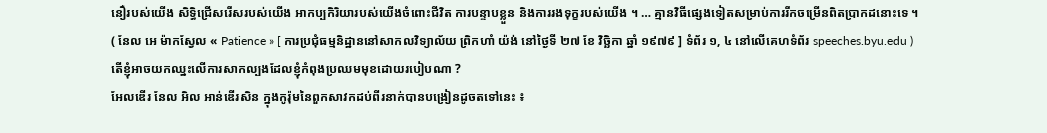នឿរបស់យើង សិទ្ធិជ្រើសរើសរបស់យើង អាកប្បកិរិយារបស់យើងចំពោះជីវិត ការបន្ទាបខ្លួន និងការរងទុក្ខរបស់យើង ។ … គ្មានវិធីផ្សេងទៀតសម្រាប់ការរីកចម្រើនពិតប្រាកដនោះទេ ។
( នែល អេ ម៉ាកស្វែល « Patience » [ ការប្រជុំធម្មនិដ្ឋាននៅសាកលវិទ្យាល័យ ព្រិកហាំ យ៉ង់ នៅថ្ងៃទី ២៧ ខែ វិច្ឆិកា ឆ្នាំ ១៩៧៩ ] ទំព័រ ១, ៤ នៅលើគេហទំព័រ speeches.byu.edu )
តើខ្ញុំអាចយកឈ្នះលើការសាកល្បងដែលខ្ញុំកំពុងប្រឈមមុខដោយរបៀបណា ?
អែលឌើរ នែល អិល អាន់ឌើរសិន ក្នុងកូរ៉ុមនៃពួកសាវកដប់ពីរនាក់បានបង្រៀនដូចតទៅនេះ ៖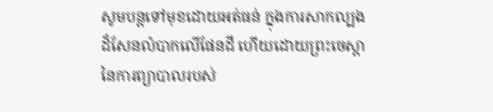សូមបន្តទៅមុខដោយអត់ធន់ ក្នុងការសាកល្បងដ៏សែនលំបាកលើផែនដី ហើយដោយព្រះចេស្ដានៃការព្យាបាលរបស់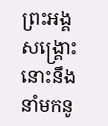ព្រះអង្គសង្គ្រោះ នោះនឹងនាំមកនូ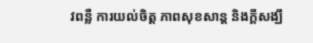វពន្លឺ ការយល់ចិត្ត ភាពសុខសាន្ត និងក្ដីសង្ឃឹ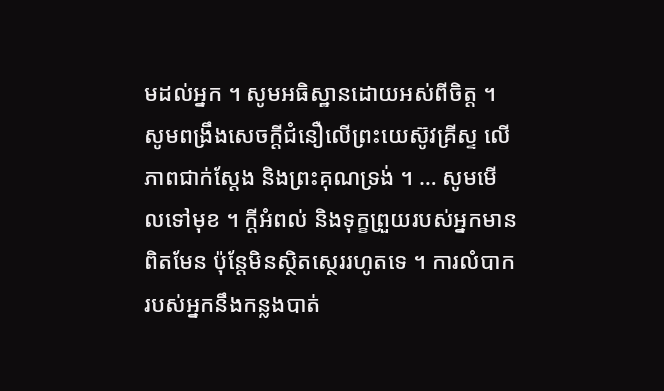មដល់អ្នក ។ សូមអធិស្ឋានដោយអស់ពីចិត្ត ។ សូមពង្រឹងសេចក្ដីជំនឿលើព្រះយេស៊ូវគ្រីស្ទ លើភាពជាក់ស្ដែង និងព្រះគុណទ្រង់ ។ … សូមមើលទៅមុខ ។ ក្តីអំពល់ និងទុក្ខព្រួយរបស់អ្នកមានពិតមែន ប៉ុន្តែមិនស្ថិតស្ថេររហូតទេ ។ ការលំបាករបស់អ្នកនឹងកន្លងបាត់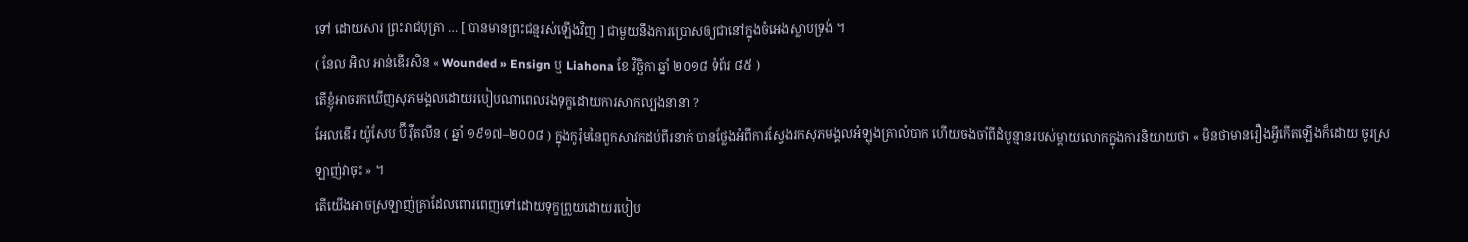ទៅ ដោយសារ ព្រះរាជបុត្រា … [ បានមានព្រះជន្មរស់ឡើងវិញ ] ជាមួយនឹងការប្រោសឲ្យជានៅក្នុងចំអេងស្លាបទ្រង់ ។
( នែល អិល អាន់ឌើរសិន « Wounded » Ensign ឬ Liahona ខែ វិច្ឆិកា ឆ្នាំ ២០១៨ ទំព័រ ៨៥ )
តើខ្ញុំអាចរកឃើញសុភមង្គលដោយរបៀបណាពេលរងទុក្ខដោយការសាកល្បងនានា ?
អែលឌើរ យ៉ូសែប ប៊ី វ៉ឺតលីន ( ឆ្នាំ ១៩១៧–២០០៨ ) ក្នុងកូរ៉ុមនៃពួកសាវកដប់ពីរនាក់ បានថ្លែងអំពីការស្វែងរកសុភមង្គលអំឡុងគ្រាលំបាក ហើយចងចាំពីដំបូន្មានរបស់ម្ដាយលោកក្នុងការនិយាយថា « មិនថាមានរឿងអ្វីកើតឡើងក៏ដោយ ចូរស្រឡាញ់វាចុះ » ។
តើយើងអាចស្រឡាញ់គ្រាដែលពោរពេញទៅដោយទុក្ខព្រួយដោយរបៀប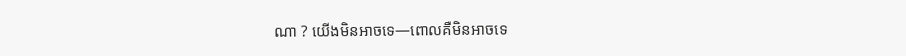ណា ? យើងមិនអាចទេ—ពោលគឺមិនអាចទេ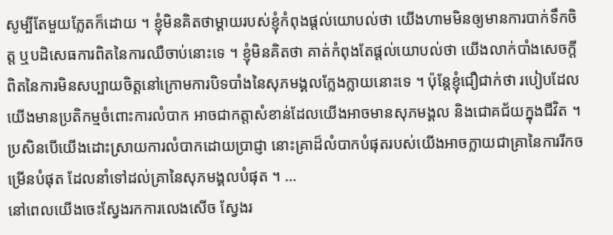សូម្បីតែមួយភ្លែតក៏ដោយ ។ ខ្ញុំមិនគិតថាម្ដាយរបស់ខ្ញុំកំពុងផ្ដល់យោបល់ថា យើងហាមមិនឲ្យមានការបាក់ទឹកចិត្ត ឬបដិសេធការពិតនៃការឈឺចាប់នោះទេ ។ ខ្ញុំមិនគិតថា គាត់កំពុងតែផ្តល់យោបល់ថា យើងលាក់បាំងសេចក្តីពិតនៃការមិនសប្បាយចិត្តនៅក្រោមការបិទបាំងនៃសុភមង្គលក្លែងក្លាយនោះទេ ។ ប៉ុន្តែខ្ញុំជឿជាក់ថា របៀបដែលយើងមានប្រតិកម្មចំពោះការលំបាក អាចជាកត្តាសំខាន់ដែលយើងអាចមានសុភមង្គល និងជោគជ័យក្នុងជីវិត ។ ប្រសិនបើយើងដោះស្រាយការលំបាកដោយប្រាជ្ញា នោះគ្រាដ៏លំបាកបំផុតរបស់យើងអាចក្លាយជាគ្រានៃការរីកចម្រើនបំផុត ដែលនាំទៅដល់គ្រានៃសុភមង្គលបំផុត ។ …
នៅពេលយើងចេះស្វែងរកការលេងសើច ស្វែងរ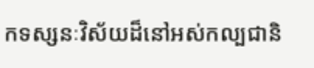កទស្សនៈវិស័យដ៏នៅអស់កល្បជានិ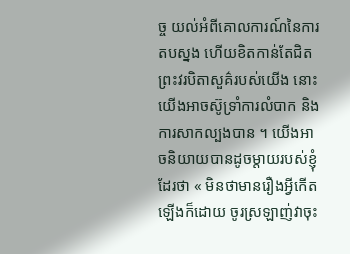ច្ច យល់អំពីគោលការណ៍នៃការតបស្នង ហើយខិតកាន់តែជិតព្រះវរបិតាសួគ៌របស់យើង នោះយើងអាចស៊ូទ្រាំការលំបាក និងការសាកល្បងបាន ។ យើងអាចនិយាយបានដូចម្តាយរបស់ខ្ញុំដែរថា « មិនថាមានរឿងអ្វីកើតឡើងក៏ដោយ ចូរស្រឡាញ់វាចុះ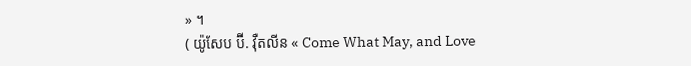» ។
( យ៉ូសែប ប៊ី. វ៉ឺតលីន « Come What May, and Love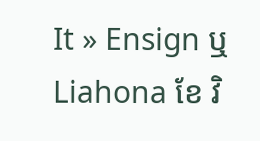It » Ensign ឬ Liahona ខែ វិ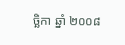ច្ឆិកា ឆ្នាំ ២០០៨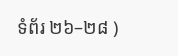ទំព័រ ២៦–២៨ )